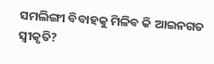ସମଲିଙ୍ଗୀ ବିବାହକୁ ମିଳିବ କି ଆଇନଗତ ସ୍ୱୀକୃତି?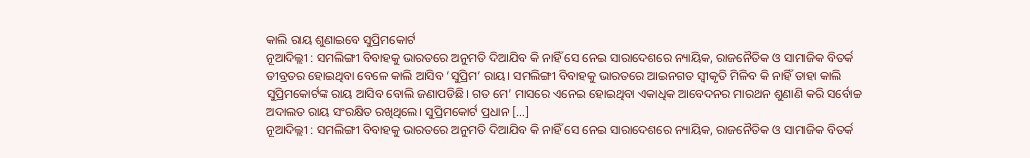କାଲି ରାୟ ଶୁଣାଇବେ ସୁପ୍ରିମକୋର୍ଟ
ନୂଆଦିଲ୍ଲୀ : ସମଲିଙ୍ଗୀ ବିବାହକୁ ଭାରତରେ ଅନୁମତି ଦିଆଯିବ କି ନାହିଁ ସେ ନେଇ ସାରାଦେଶରେ ନ୍ୟାୟିକ, ରାଜନୈତିକ ଓ ସାମାଜିକ ବିତର୍କ ତୀବ୍ରତର ହୋଇଥିବା ବେଳେ କାଲି ଆସିବ ‘ସୁପ୍ରିମ’ ରାୟ। ସମଲିଙ୍ଗୀ ବିବାହକୁ ଭାରତରେ ଆଇନଗତ ସ୍ୱୀକୃତି ମିଳିବ କି ନାହିଁ ତାହା କାଲି ସୁପ୍ରିମକୋର୍ଟଙ୍କ ରାୟ ଆସିବ ବୋଲି ଜଣାପଡିଛି। ଗତ ମେ’ ମାସରେ ଏନେଇ ହୋଇଥିବା ଏକାଧିକ ଆବେଦନର ମାରଥନ ଶୁଣାଣି କରି ସର୍ବୋଚ୍ଚ ଅଦାଲତ ରାୟ ସଂରକ୍ଷିତ ରଖିଥିଲେ। ସୁପ୍ରିମକୋର୍ଟ ପ୍ରଧାନ […]
ନୂଆଦିଲ୍ଲୀ : ସମଲିଙ୍ଗୀ ବିବାହକୁ ଭାରତରେ ଅନୁମତି ଦିଆଯିବ କି ନାହିଁ ସେ ନେଇ ସାରାଦେଶରେ ନ୍ୟାୟିକ, ରାଜନୈତିକ ଓ ସାମାଜିକ ବିତର୍କ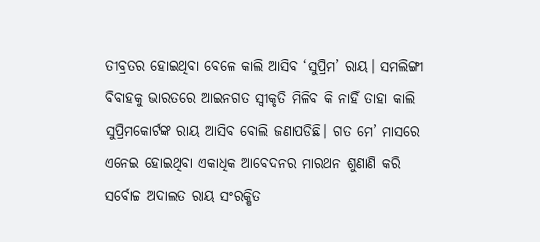ତୀବ୍ରତର ହୋଇଥିବା ବେଳେ କାଲି ଆସିବ ‘ସୁପ୍ରିମ’ ରାୟ। ସମଲିଙ୍ଗୀ ବିବାହକୁ ଭାରତରେ ଆଇନଗତ ସ୍ୱୀକୃତି ମିଳିବ କି ନାହିଁ ତାହା କାଲି ସୁପ୍ରିମକୋର୍ଟଙ୍କ ରାୟ ଆସିବ ବୋଲି ଜଣାପଡିଛି। ଗତ ମେ’ ମାସରେ ଏନେଇ ହୋଇଥିବା ଏକାଧିକ ଆବେଦନର ମାରଥନ ଶୁଣାଣି କରି ସର୍ବୋଚ୍ଚ ଅଦାଲତ ରାୟ ସଂରକ୍ଷିତ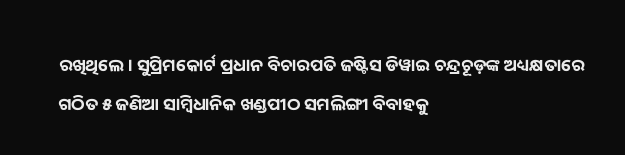ରଖିଥିଲେ। ସୁପ୍ରିମକୋର୍ଟ ପ୍ରଧାନ ବିଚାରପତି ଜଷ୍ଟିସ ଡିୱାଇ ଚନ୍ଦ୍ରଚୂଡ଼ଙ୍କ ଅଧ୍ୟକ୍ଷତାରେ ଗଠିତ ୫ ଜଣିଆ ସାମ୍ବିଧାନିକ ଖଣ୍ଡପୀଠ ସମଲିଙ୍ଗୀ ବିବାହକୁ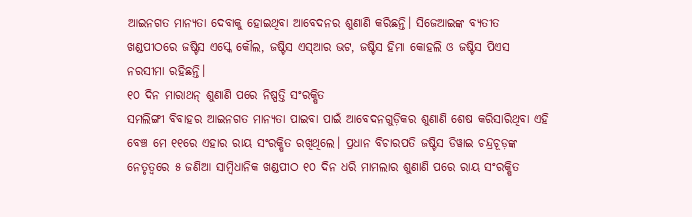ଆଇନଗତ ମାନ୍ୟତା ଦେବାକୁ ହୋଇଥିବା ଆବେଦନର ଶୁଣାଣି କରିଛନ୍ତି। ସିଜେଆଇଙ୍କ ବ୍ୟତୀତ ଖଣ୍ଡପୀଠରେ ଜଷ୍ଟିସ ଏସ୍କେ କୌଲ, ଜଷ୍ଟିସ ଏସ୍ଆର ଭଟ, ଜଷ୍ଟିସ ହିମା କୋହଲି ଓ ଜଷ୍ଟିସ ପିଏସ ନରସୀମା ରହିଛନ୍ତି।
୧୦ ଦିନ ମାରାଥନ୍ ଶୁଣାଣି ପରେ ନିଷ୍ପତ୍ତି ସଂରକ୍ଷିତ
ସମଲିଙ୍ଗୀ ବିବାହର ଆଇନଗତ ମାନ୍ୟତା ପାଇବା ପାଇଁ ଆବେଦନଗୁଡ଼ିକର ଶୁଣାଣି ଶେଷ କରିସାରିଥିବା ଏହି ବେଞ୍ଚ ମେ ୧୧ରେ ଏହାର ରାୟ ସଂରକ୍ଷିତ ରଖିଥିଲେ। ପ୍ରଧାନ ବିଚାରପତି ଜଷ୍ଟିସ ଡିୱାଇ ଚନ୍ଦ୍ରଚୂଡ଼ଙ୍କ ନେତୃତ୍ୱରେ ୫ ଜଣିଆ ସାମ୍ବିଧାନିକ ଖଣ୍ଡପୀଠ ୧୦ ଦିନ ଧରି ମାମଲାର ଶୁଣାଣି ପରେ ରାୟ ସଂରକ୍ଷିତ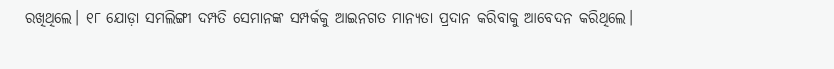ରଖିଥିଲେ। ୧୮ ଯୋଡ଼ା ସମଲିଙ୍ଗୀ ଦମ୍ପତି ସେମାନଙ୍କ ସମ୍ପର୍କକୁ ଆଇନଗତ ମାନ୍ୟତା ପ୍ରଦାନ କରିବାକୁ ଆବେଦନ କରିଥିଲେ।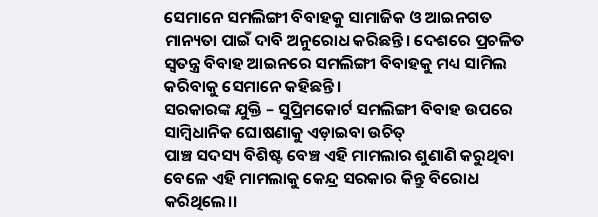ସେମାନେ ସମଲିଙ୍ଗୀ ବିବାହକୁ ସାମାଜିକ ଓ ଆଇନଗତ ମାନ୍ୟତା ପାଇଁ ଦାବି ଅନୁରୋଧ କରିଛନ୍ତି। ଦେଶରେ ପ୍ରଚଳିତ ସ୍ୱତନ୍ତ୍ର ବିବାହ ଆଇନରେ ସମଲିଙ୍ଗୀ ବିବାହକୁ ମଧ୍ୟ ସାମିଲ କରିବାକୁ ସେମାନେ କହିଛନ୍ତି।
ସରକାରଙ୍କ ଯୁକ୍ତି – ସୁପ୍ରିମକୋର୍ଟ ସମଲିଙ୍ଗୀ ବିବାହ ଉପରେ ସାମ୍ବିଧାନିକ ଘୋଷଣାକୁ ଏଡ଼ାଇବା ଉଚିତ୍
ପାଞ୍ଚ ସଦସ୍ୟ ବିଶିଷ୍ଟ ବେଞ୍ଚ ଏହି ମାମଲାର ଶୁଣାଣି କରୁଥିବା ବେଳେ ଏହି ମାମଲାକୁ କେନ୍ଦ୍ର ସରକାର କିନ୍ତୁ ବିରୋଧ କରିଥିଲେ।।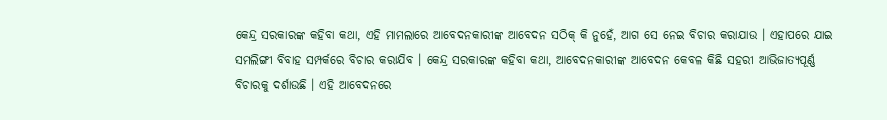କେନ୍ଦ୍ର ସରକାରଙ୍କ କହିବା କଥା, ଏହି ମାମଲାରେ ଆବେଦନକାରୀଙ୍କ ଆବେଦନ ସଠିକ୍ କି ନୁହେଁ, ଆଗ ସେ ନେଇ ବିଚାର କରାଯାଉ । ଏହାପରେ ଯାଇ ସମଲିଙ୍ଗୀ ବିବାହ ସମ୍ପର୍କରେ ବିଚାର କରାଯିବ । କେନ୍ଦ୍ର ସରକାରଙ୍କ କହିବା କଥା, ଆବେଦନକାରୀଙ୍କ ଆବେଦନ କେବଳ କିଛି ସହରୀ ଆଭିଜାତ୍ୟପୂର୍ଣ୍ଣ ବିଚାରକୁ ଦର୍ଶାଉଛି । ଏହି ଆବେଦନରେ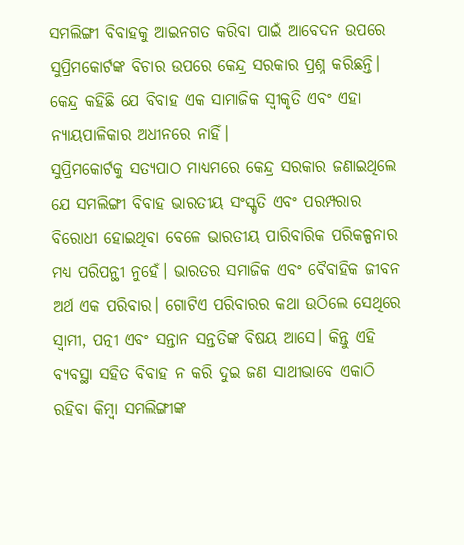ସମଲିଙ୍ଗୀ ବିବାହକୁ ଆଇନଗତ କରିବା ପାଇଁ ଆବେଦନ ଉପରେ ସୁପ୍ରିମକୋର୍ଟଙ୍କ ବିଚାର ଉପରେ କେନ୍ଦ୍ର ସରକାର ପ୍ରଶ୍ନ କରିଛନ୍ତି। କେନ୍ଦ୍ର କହିଛି ଯେ ବିବାହ ଏକ ସାମାଜିକ ସ୍ୱୀକୃତି ଏବଂ ଏହା ନ୍ୟାୟପାଳିକାର ଅଧୀନରେ ନାହିଁ।
ସୁପ୍ରିମକୋର୍ଟକୁ ସତ୍ୟପାଠ ମାଧ୍ୟମରେ କେନ୍ଦ୍ର ସରକାର ଜଣାଇଥିଲେ ଯେ ସମଲିଙ୍ଗୀ ବିବାହ ଭାରତୀୟ ସଂସ୍କୃତି ଏବଂ ପରମ୍ପରାର ବିରୋଧୀ ହୋଇଥିବା ବେଳେ ଭାରତୀୟ ପାରିବାରିକ ପରିକଳ୍ପନାର ମଧ୍ୟ ପରିପନ୍ଥୀ ନୁହେଁ। ଭାରତର ସମାଜିକ ଏବଂ ବୈବାହିକ ଜୀବନ ଅର୍ଥ ଏକ ପରିବାର। ଗୋଟିଏ ପରିବାରର କଥା ଉଠିଲେ ସେଥିରେ ସ୍ବାମୀ, ପତ୍ନୀ ଏବଂ ସନ୍ତାନ ସନ୍ତତିଙ୍କ ବିଷୟ ଆସେ। କିନ୍ତୁ ଏହି ବ୍ୟବସ୍ଥା ସହିତ ବିବାହ ନ କରି ଦୁଇ ଜଣ ସାଥୀଭାବେ ଏକାଠି ରହିବା କିମ୍ବା ସମଲିଙ୍ଗୀଙ୍କ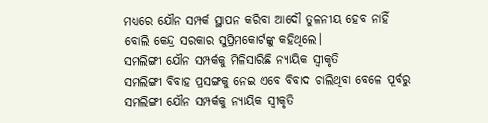ମଧ୍ୟରେ ଯୌନ ସମ୍ପର୍କ ସ୍ଥାପନ କରିବା ଆଦୌ ତୁଳନୀୟ ହେବ ନାହିଁ ବୋଲି କେନ୍ଦ୍ର ସରକାର ସୁପ୍ରିମକୋର୍ଟଙ୍କୁ କହିଥିଲେ।
ସମଲିଙ୍ଗୀ ଯୌନ ସମ୍ପର୍କକୁ ମିଳିସାରିଛି ନ୍ୟାୟିକ ସ୍ବୀକୃତି
ସମଲିଙ୍ଗୀ ବିବାହ ପ୍ରସଙ୍ଗକୁ ନେଇ ଏବେ ବିବାଦ ଚାଲିଥିବା ବେଳେ ପୂର୍ବରୁ ସମଲିଙ୍ଗୀ ଯୌନ ସମ୍ପର୍କକୁ ନ୍ୟାୟିକ ସ୍ବୀକୃତି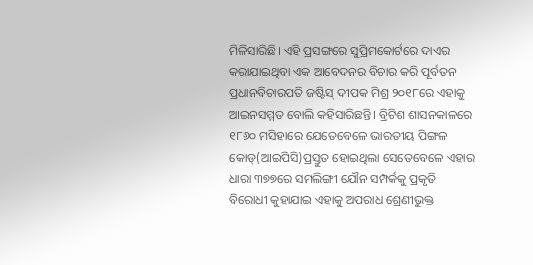ମିଳିସାରିଛି। ଏହି ପ୍ରସଙ୍ଗରେ ସୁପ୍ରିମକୋର୍ଟରେ ଦାଏର କରାଯାଇଥିବା ଏକ ଆବେଦନର ବିଚାର କରି ପୂର୍ବତନ ପ୍ରଧାନବିଚାରପତି ଜଷ୍ଟିସ୍ ଦୀପକ ମିଶ୍ର ୨୦୧୮ରେ ଏହାକୁ ଆଇନସମ୍ମତ ବୋଲି କହିସାରିଛନ୍ତି। ବ୍ରିଟିଶ ଶାସନକାଳରେ ୧୮୬୦ ମସିହାରେ ଯେତେବେଳେ ଭାରତୀୟ ପିଙ୍ଗଳ କୋଡ୍(ଆଇପିସି)ପ୍ରସ୍ତୁତ ହୋଇଥିଲା ସେତେବେଳେ ଏହାର ଧାରା ୩୭୭ରେ ସମଲିଙ୍ଗୀ ଯୌନ ସମ୍ପର୍କକୁ ପ୍ରକୃତି ବିରୋଧୀ କୁହାଯାଇ ଏହାକୁ ଅପରାଧ ଶ୍ରେଣୀଭୁକ୍ତ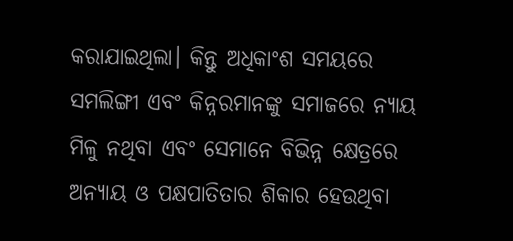କରାଯାଇଥିଲା। କିନ୍ତୁ ଅଧିକାଂଶ ସମୟରେ ସମଲିଙ୍ଗୀ ଏବଂ କିନ୍ନରମାନଙ୍କୁ ସମାଜରେ ନ୍ୟାୟ ମିଳୁ ନଥିବା ଏବଂ ସେମାନେ ବିଭିନ୍ନ କ୍ଷେତ୍ରରେ ଅନ୍ୟାୟ ଓ ପକ୍ଷପାତିତାର ଶିକାର ହେଉଥିବା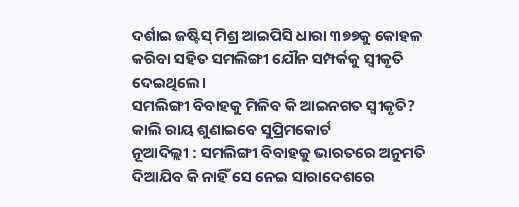ଦର୍ଶାଇ ଜଷ୍ଟିସ୍ ମିଶ୍ର ଆଇପିସି ଧାରା ୩୭୭କୁ କୋହଳ କରିବା ସହିତ ସମଲିଙ୍ଗୀ ଯୌନ ସମ୍ପର୍କକୁ ସ୍ବୀକୃତି ଦେଇଥିଲେ।
ସମଲିଙ୍ଗୀ ବିବାହକୁ ମିଳିବ କି ଆଇନଗତ ସ୍ୱୀକୃତି? କାଲି ରାୟ ଶୁଣାଇବେ ସୁପ୍ରିମକୋର୍ଟ
ନୂଆଦିଲ୍ଲୀ : ସମଲିଙ୍ଗୀ ବିବାହକୁ ଭାରତରେ ଅନୁମତି ଦିଆଯିବ କି ନାହିଁ ସେ ନେଇ ସାରାଦେଶରେ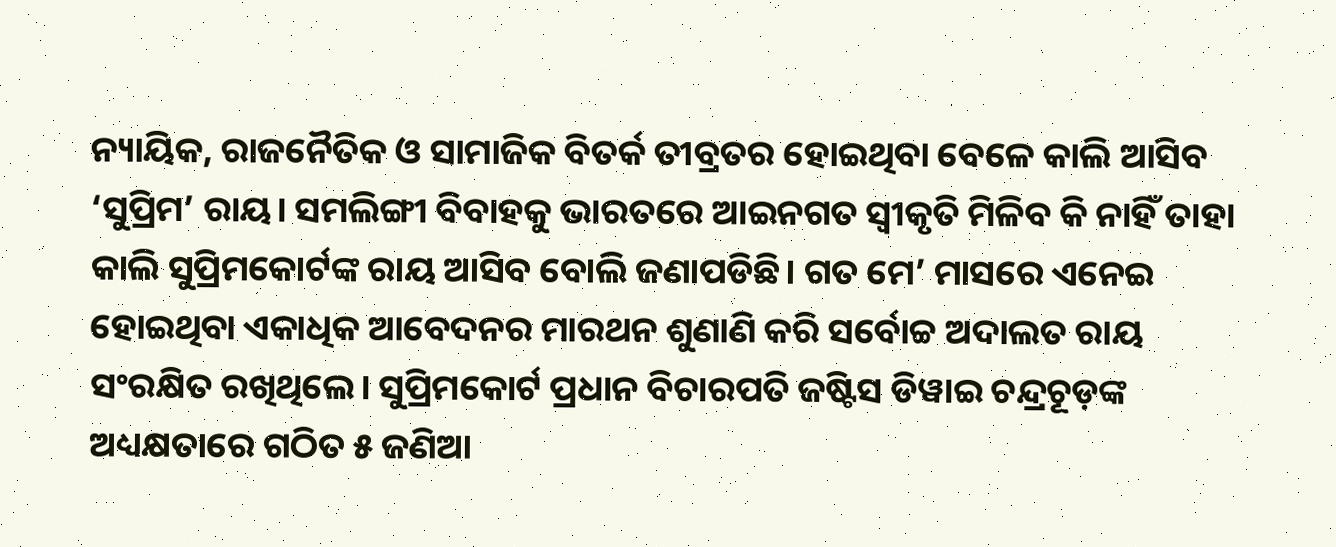ନ୍ୟାୟିକ, ରାଜନୈତିକ ଓ ସାମାଜିକ ବିତର୍କ ତୀବ୍ରତର ହୋଇଥିବା ବେଳେ କାଲି ଆସିବ ‘ସୁପ୍ରିମ’ ରାୟ। ସମଲିଙ୍ଗୀ ବିବାହକୁ ଭାରତରେ ଆଇନଗତ ସ୍ୱୀକୃତି ମିଳିବ କି ନାହିଁ ତାହା କାଲି ସୁପ୍ରିମକୋର୍ଟଙ୍କ ରାୟ ଆସିବ ବୋଲି ଜଣାପଡିଛି। ଗତ ମେ’ ମାସରେ ଏନେଇ ହୋଇଥିବା ଏକାଧିକ ଆବେଦନର ମାରଥନ ଶୁଣାଣି କରି ସର୍ବୋଚ୍ଚ ଅଦାଲତ ରାୟ ସଂରକ୍ଷିତ ରଖିଥିଲେ। ସୁପ୍ରିମକୋର୍ଟ ପ୍ରଧାନ ବିଚାରପତି ଜଷ୍ଟିସ ଡିୱାଇ ଚନ୍ଦ୍ରଚୂଡ଼ଙ୍କ ଅଧ୍ୟକ୍ଷତାରେ ଗଠିତ ୫ ଜଣିଆ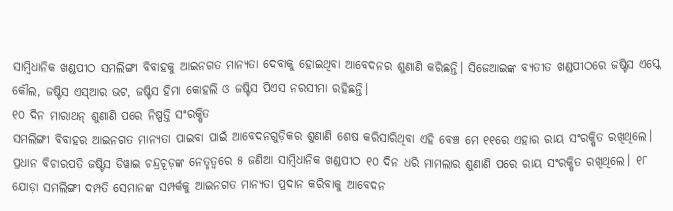ସାମ୍ବିଧାନିକ ଖଣ୍ଡପୀଠ ସମଲିଙ୍ଗୀ ବିବାହକୁ ଆଇନଗତ ମାନ୍ୟତା ଦେବାକୁ ହୋଇଥିବା ଆବେଦନର ଶୁଣାଣି କରିଛନ୍ତି। ସିଜେଆଇଙ୍କ ବ୍ୟତୀତ ଖଣ୍ଡପୀଠରେ ଜଷ୍ଟିସ ଏସ୍କେ କୌଲ, ଜଷ୍ଟିସ ଏସ୍ଆର ଭଟ, ଜଷ୍ଟିସ ହିମା କୋହଲି ଓ ଜଷ୍ଟିସ ପିଏସ ନରସୀମା ରହିଛନ୍ତି।
୧୦ ଦିନ ମାରାଥନ୍ ଶୁଣାଣି ପରେ ନିଷ୍ପତ୍ତି ସଂରକ୍ଷିତ
ସମଲିଙ୍ଗୀ ବିବାହର ଆଇନଗତ ମାନ୍ୟତା ପାଇବା ପାଇଁ ଆବେଦନଗୁଡ଼ିକର ଶୁଣାଣି ଶେଷ କରିସାରିଥିବା ଏହି ବେଞ୍ଚ ମେ ୧୧ରେ ଏହାର ରାୟ ସଂରକ୍ଷିତ ରଖିଥିଲେ। ପ୍ରଧାନ ବିଚାରପତି ଜଷ୍ଟିସ ଡିୱାଇ ଚନ୍ଦ୍ରଚୂଡ଼ଙ୍କ ନେତୃତ୍ୱରେ ୫ ଜଣିଆ ସାମ୍ବିଧାନିକ ଖଣ୍ଡପୀଠ ୧୦ ଦିନ ଧରି ମାମଲାର ଶୁଣାଣି ପରେ ରାୟ ସଂରକ୍ଷିତ ରଖିଥିଲେ। ୧୮ ଯୋଡ଼ା ସମଲିଙ୍ଗୀ ଦମ୍ପତି ସେମାନଙ୍କ ସମ୍ପର୍କକୁ ଆଇନଗତ ମାନ୍ୟତା ପ୍ରଦାନ କରିବାକୁ ଆବେଦନ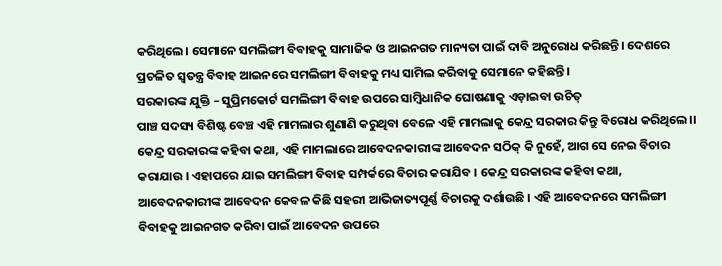କରିଥିଲେ। ସେମାନେ ସମଲିଙ୍ଗୀ ବିବାହକୁ ସାମାଜିକ ଓ ଆଇନଗତ ମାନ୍ୟତା ପାଇଁ ଦାବି ଅନୁରୋଧ କରିଛନ୍ତି। ଦେଶରେ ପ୍ରଚଳିତ ସ୍ୱତନ୍ତ୍ର ବିବାହ ଆଇନରେ ସମଲିଙ୍ଗୀ ବିବାହକୁ ମଧ୍ୟ ସାମିଲ କରିବାକୁ ସେମାନେ କହିଛନ୍ତି।
ସରକାରଙ୍କ ଯୁକ୍ତି – ସୁପ୍ରିମକୋର୍ଟ ସମଲିଙ୍ଗୀ ବିବାହ ଉପରେ ସାମ୍ବିଧାନିକ ଘୋଷଣାକୁ ଏଡ଼ାଇବା ଉଚିତ୍
ପାଞ୍ଚ ସଦସ୍ୟ ବିଶିଷ୍ଟ ବେଞ୍ଚ ଏହି ମାମଲାର ଶୁଣାଣି କରୁଥିବା ବେଳେ ଏହି ମାମଲାକୁ କେନ୍ଦ୍ର ସରକାର କିନ୍ତୁ ବିରୋଧ କରିଥିଲେ।। କେନ୍ଦ୍ର ସରକାରଙ୍କ କହିବା କଥା, ଏହି ମାମଲାରେ ଆବେଦନକାରୀଙ୍କ ଆବେଦନ ସଠିକ୍ କି ନୁହେଁ, ଆଗ ସେ ନେଇ ବିଚାର କରାଯାଉ । ଏହାପରେ ଯାଇ ସମଲିଙ୍ଗୀ ବିବାହ ସମ୍ପର୍କରେ ବିଚାର କରାଯିବ । କେନ୍ଦ୍ର ସରକାରଙ୍କ କହିବା କଥା, ଆବେଦନକାରୀଙ୍କ ଆବେଦନ କେବଳ କିଛି ସହରୀ ଆଭିଜାତ୍ୟପୂର୍ଣ୍ଣ ବିଚାରକୁ ଦର୍ଶାଉଛି । ଏହି ଆବେଦନରେ ସମଲିଙ୍ଗୀ ବିବାହକୁ ଆଇନଗତ କରିବା ପାଇଁ ଆବେଦନ ଉପରେ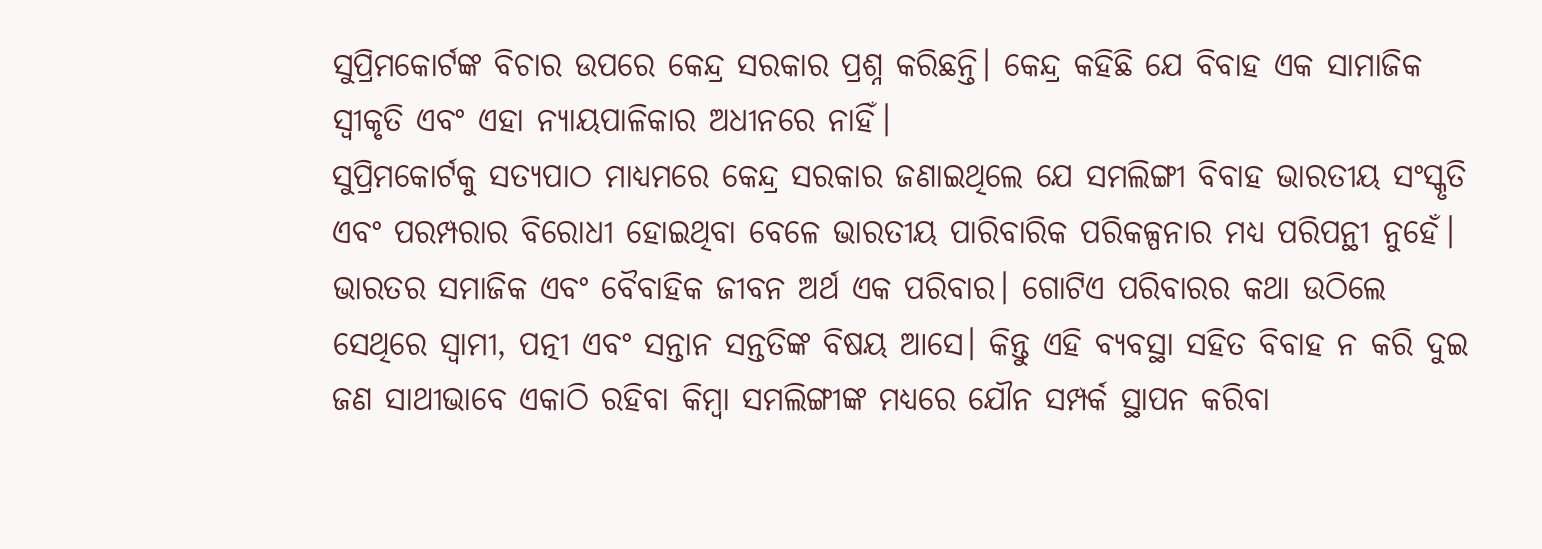ସୁପ୍ରିମକୋର୍ଟଙ୍କ ବିଚାର ଉପରେ କେନ୍ଦ୍ର ସରକାର ପ୍ରଶ୍ନ କରିଛନ୍ତି। କେନ୍ଦ୍ର କହିଛି ଯେ ବିବାହ ଏକ ସାମାଜିକ ସ୍ୱୀକୃତି ଏବଂ ଏହା ନ୍ୟାୟପାଳିକାର ଅଧୀନରେ ନାହିଁ।
ସୁପ୍ରିମକୋର୍ଟକୁ ସତ୍ୟପାଠ ମାଧ୍ୟମରେ କେନ୍ଦ୍ର ସରକାର ଜଣାଇଥିଲେ ଯେ ସମଲିଙ୍ଗୀ ବିବାହ ଭାରତୀୟ ସଂସ୍କୃତି ଏବଂ ପରମ୍ପରାର ବିରୋଧୀ ହୋଇଥିବା ବେଳେ ଭାରତୀୟ ପାରିବାରିକ ପରିକଳ୍ପନାର ମଧ୍ୟ ପରିପନ୍ଥୀ ନୁହେଁ। ଭାରତର ସମାଜିକ ଏବଂ ବୈବାହିକ ଜୀବନ ଅର୍ଥ ଏକ ପରିବାର। ଗୋଟିଏ ପରିବାରର କଥା ଉଠିଲେ ସେଥିରେ ସ୍ବାମୀ, ପତ୍ନୀ ଏବଂ ସନ୍ତାନ ସନ୍ତତିଙ୍କ ବିଷୟ ଆସେ। କିନ୍ତୁ ଏହି ବ୍ୟବସ୍ଥା ସହିତ ବିବାହ ନ କରି ଦୁଇ ଜଣ ସାଥୀଭାବେ ଏକାଠି ରହିବା କିମ୍ବା ସମଲିଙ୍ଗୀଙ୍କ ମଧ୍ୟରେ ଯୌନ ସମ୍ପର୍କ ସ୍ଥାପନ କରିବା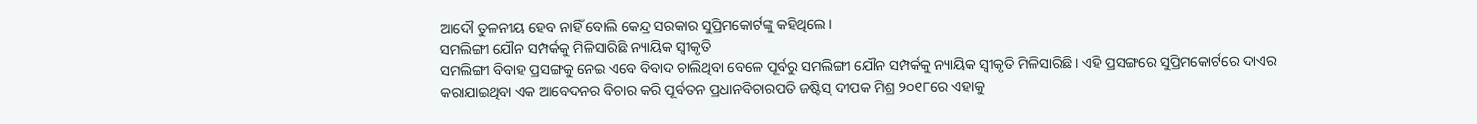ଆଦୌ ତୁଳନୀୟ ହେବ ନାହିଁ ବୋଲି କେନ୍ଦ୍ର ସରକାର ସୁପ୍ରିମକୋର୍ଟଙ୍କୁ କହିଥିଲେ।
ସମଲିଙ୍ଗୀ ଯୌନ ସମ୍ପର୍କକୁ ମିଳିସାରିଛି ନ୍ୟାୟିକ ସ୍ବୀକୃତି
ସମଲିଙ୍ଗୀ ବିବାହ ପ୍ରସଙ୍ଗକୁ ନେଇ ଏବେ ବିବାଦ ଚାଲିଥିବା ବେଳେ ପୂର୍ବରୁ ସମଲିଙ୍ଗୀ ଯୌନ ସମ୍ପର୍କକୁ ନ୍ୟାୟିକ ସ୍ବୀକୃତି ମିଳିସାରିଛି। ଏହି ପ୍ରସଙ୍ଗରେ ସୁପ୍ରିମକୋର୍ଟରେ ଦାଏର କରାଯାଇଥିବା ଏକ ଆବେଦନର ବିଚାର କରି ପୂର୍ବତନ ପ୍ରଧାନବିଚାରପତି ଜଷ୍ଟିସ୍ ଦୀପକ ମିଶ୍ର ୨୦୧୮ରେ ଏହାକୁ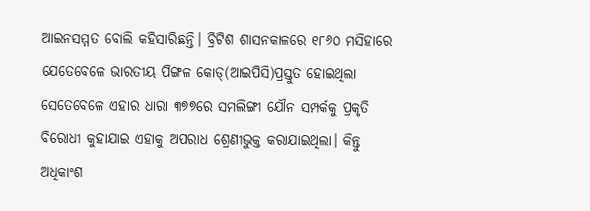ଆଇନସମ୍ମତ ବୋଲି କହିସାରିଛନ୍ତି। ବ୍ରିଟିଶ ଶାସନକାଳରେ ୧୮୬୦ ମସିହାରେ ଯେତେବେଳେ ଭାରତୀୟ ପିଙ୍ଗଳ କୋଡ୍(ଆଇପିସି)ପ୍ରସ୍ତୁତ ହୋଇଥିଲା ସେତେବେଳେ ଏହାର ଧାରା ୩୭୭ରେ ସମଲିଙ୍ଗୀ ଯୌନ ସମ୍ପର୍କକୁ ପ୍ରକୃତି ବିରୋଧୀ କୁହାଯାଇ ଏହାକୁ ଅପରାଧ ଶ୍ରେଣୀଭୁକ୍ତ କରାଯାଇଥିଲା। କିନ୍ତୁ ଅଧିକାଂଶ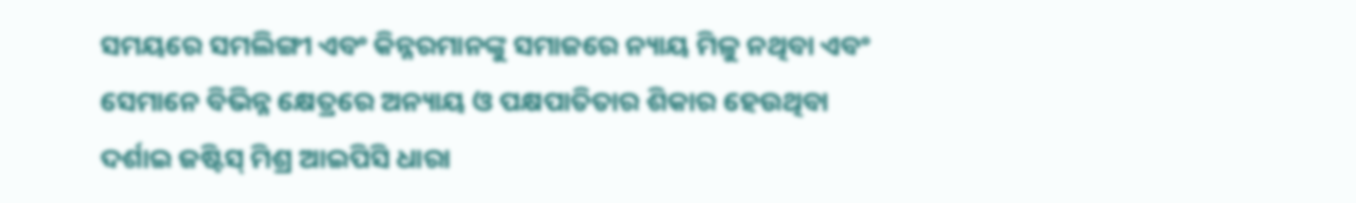ସମୟରେ ସମଲିଙ୍ଗୀ ଏବଂ କିନ୍ନରମାନଙ୍କୁ ସମାଜରେ ନ୍ୟାୟ ମିଳୁ ନଥିବା ଏବଂ ସେମାନେ ବିଭିନ୍ନ କ୍ଷେତ୍ରରେ ଅନ୍ୟାୟ ଓ ପକ୍ଷପାତିତାର ଶିକାର ହେଉଥିବା ଦର୍ଶାଇ ଜଷ୍ଟିସ୍ ମିଶ୍ର ଆଇପିସି ଧାରା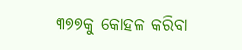୩୭୭କୁ କୋହଳ କରିବା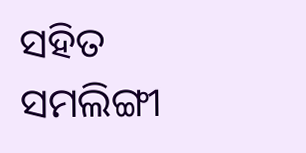ସହିତ ସମଲିଙ୍ଗୀ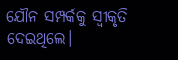ଯୌନ ସମ୍ପର୍କକୁ ସ୍ବୀକୃତି ଦେଇଥିଲେ।